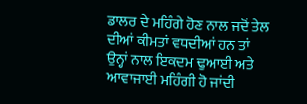ਡਾਲਰ ਦੇ ਮਹਿੰਗੇ ਹੋਣ ਨਾਲ ਜਦੋਂ ਤੇਲ ਦੀਆਂ ਕੀਮਤਾਂ ਵਧਦੀਆਂ ਹਨ ਤਾਂ ਉਨ੍ਹਾਂ ਨਾਲ ਇਕਦਮ ਢੁਆਈ ਅਤੇ ਆਵਾਜਾਈ ਮਹਿੰਗੀ ਹੋ ਜਾਂਦੀ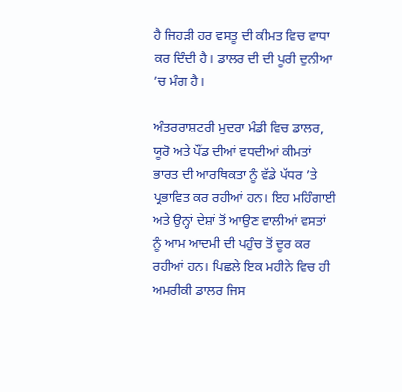ਹੈ ਜਿਹੜੀ ਹਰ ਵਸਤੂ ਦੀ ਕੀਮਤ ਵਿਚ ਵਾਧਾ ਕਰ ਦਿੰਦੀ ਹੈ। ਡਾਲਰ ਦੀ ਦੀ ਪੂਰੀ ਦੁਨੀਆ ’ਚ ਮੰਗ ਹੈ।

ਅੰਤਰਰਾਸ਼ਟਰੀ ਮੁਦਰਾ ਮੰਡੀ ਵਿਚ ਡਾਲਰ, ਯੂਰੋ ਅਤੇ ਪੌਂਡ ਦੀਆਂ ਵਧਦੀਆਂ ਕੀਮਤਾਂ ਭਾਰਤ ਦੀ ਆਰਥਿਕਤਾ ਨੂੰ ਵੱਡੇ ਪੱਧਰ ’ਤੇ ਪ੍ਰਭਾਵਿਤ ਕਰ ਰਹੀਆਂ ਹਨ। ਇਹ ਮਹਿੰਗਾਈ ਅਤੇ ਉਨ੍ਹਾਂ ਦੇਸ਼ਾਂ ਤੋਂ ਆਉਣ ਵਾਲੀਆਂ ਵਸਤਾਂ ਨੂੰ ਆਮ ਆਦਮੀ ਦੀ ਪਹੁੰਚ ਤੋਂ ਦੂਰ ਕਰ ਰਹੀਆਂ ਹਨ। ਪਿਛਲੇ ਇਕ ਮਹੀਨੇ ਵਿਚ ਹੀ ਅਮਰੀਕੀ ਡਾਲਰ ਜਿਸ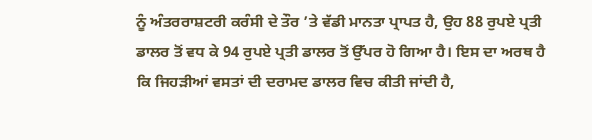ਨੂੰ ਅੰਤਰਰਾਸ਼ਟਰੀ ਕਰੰਸੀ ਦੇ ਤੌਰ ’ਤੇ ਵੱਡੀ ਮਾਨਤਾ ਪ੍ਰਾਪਤ ਹੈ, ਉਹ 88 ਰੁਪਏ ਪ੍ਰਤੀ ਡਾਲਰ ਤੋਂ ਵਧ ਕੇ 94 ਰੁਪਏ ਪ੍ਰਤੀ ਡਾਲਰ ਤੋਂ ਉੱਪਰ ਹੋ ਗਿਆ ਹੈ। ਇਸ ਦਾ ਅਰਥ ਹੈ ਕਿ ਜਿਹੜੀਆਂ ਵਸਤਾਂ ਦੀ ਦਰਾਮਦ ਡਾਲਰ ਵਿਚ ਕੀਤੀ ਜਾਂਦੀ ਹੈ,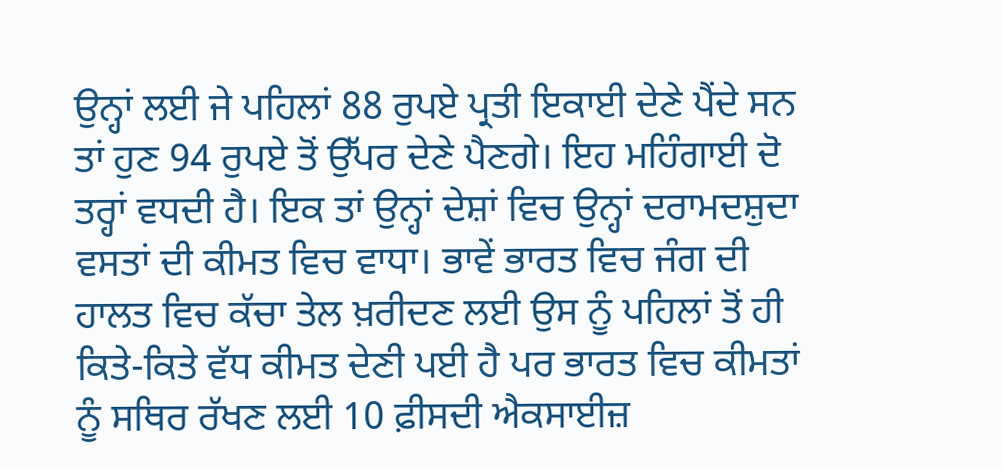ਉਨ੍ਹਾਂ ਲਈ ਜੇ ਪਹਿਲਾਂ 88 ਰੁਪਏ ਪ੍ਰਤੀ ਇਕਾਈ ਦੇਣੇ ਪੈਂਦੇ ਸਨ ਤਾਂ ਹੁਣ 94 ਰੁਪਏ ਤੋਂ ਉੱਪਰ ਦੇਣੇ ਪੈਣਗੇ। ਇਹ ਮਹਿੰਗਾਈ ਦੋ ਤਰ੍ਹਾਂ ਵਧਦੀ ਹੈ। ਇਕ ਤਾਂ ਉਨ੍ਹਾਂ ਦੇਸ਼ਾਂ ਵਿਚ ਉਨ੍ਹਾਂ ਦਰਾਮਦਸ਼ੁਦਾ ਵਸਤਾਂ ਦੀ ਕੀਮਤ ਵਿਚ ਵਾਧਾ। ਭਾਵੇਂ ਭਾਰਤ ਵਿਚ ਜੰਗ ਦੀ ਹਾਲਤ ਵਿਚ ਕੱਚਾ ਤੇਲ ਖ਼ਰੀਦਣ ਲਈ ਉਸ ਨੂੰ ਪਹਿਲਾਂ ਤੋਂ ਹੀ ਕਿਤੇ-ਕਿਤੇ ਵੱਧ ਕੀਮਤ ਦੇਣੀ ਪਈ ਹੈ ਪਰ ਭਾਰਤ ਵਿਚ ਕੀਮਤਾਂ ਨੂੰ ਸਥਿਰ ਰੱਖਣ ਲਈ 10 ਫ਼ੀਸਦੀ ਐਕਸਾਈਜ਼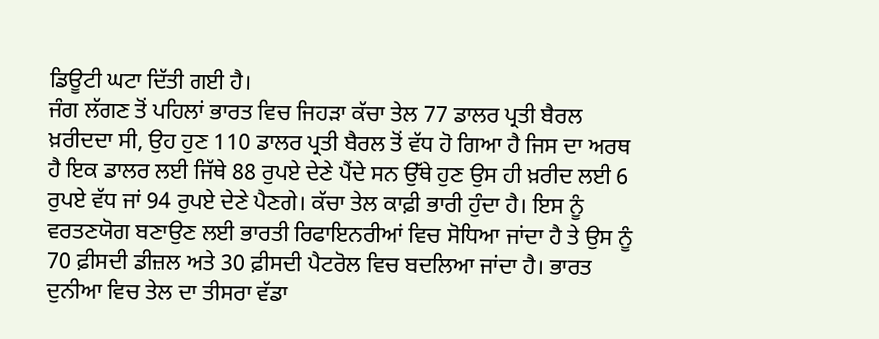ਡਿਊਟੀ ਘਟਾ ਦਿੱਤੀ ਗਈ ਹੈ।
ਜੰਗ ਲੱਗਣ ਤੋਂ ਪਹਿਲਾਂ ਭਾਰਤ ਵਿਚ ਜਿਹੜਾ ਕੱਚਾ ਤੇਲ 77 ਡਾਲਰ ਪ੍ਰਤੀ ਬੈਰਲ ਖ਼ਰੀਦਦਾ ਸੀ, ਉਹ ਹੁਣ 110 ਡਾਲਰ ਪ੍ਰਤੀ ਬੈਰਲ ਤੋਂ ਵੱਧ ਹੋ ਗਿਆ ਹੈ ਜਿਸ ਦਾ ਅਰਥ ਹੈ ਇਕ ਡਾਲਰ ਲਈ ਜਿੱਥੇ 88 ਰੁਪਏ ਦੇਣੇ ਪੈਂਦੇ ਸਨ ਉੱਥੇ ਹੁਣ ਉਸ ਹੀ ਖ਼ਰੀਦ ਲਈ 6 ਰੁਪਏ ਵੱਧ ਜਾਂ 94 ਰੁਪਏ ਦੇਣੇ ਪੈਣਗੇ। ਕੱਚਾ ਤੇਲ ਕਾਫ਼ੀ ਭਾਰੀ ਹੁੰਦਾ ਹੈ। ਇਸ ਨੂੰ ਵਰਤਣਯੋਗ ਬਣਾਉਣ ਲਈ ਭਾਰਤੀ ਰਿਫਾਇਨਰੀਆਂ ਵਿਚ ਸੋਧਿਆ ਜਾਂਦਾ ਹੈ ਤੇ ਉਸ ਨੂੰ 70 ਫ਼ੀਸਦੀ ਡੀਜ਼ਲ ਅਤੇ 30 ਫ਼ੀਸਦੀ ਪੈਟਰੋਲ ਵਿਚ ਬਦਲਿਆ ਜਾਂਦਾ ਹੈ। ਭਾਰਤ ਦੁਨੀਆ ਵਿਚ ਤੇਲ ਦਾ ਤੀਸਰਾ ਵੱਡਾ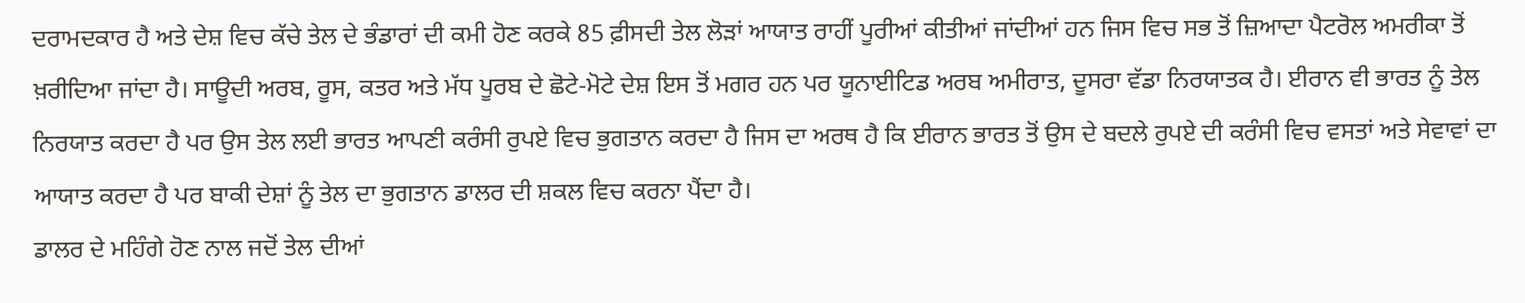ਦਰਾਮਦਕਾਰ ਹੈ ਅਤੇ ਦੇਸ਼ ਵਿਚ ਕੱਚੇ ਤੇਲ ਦੇ ਭੰਡਾਰਾਂ ਦੀ ਕਮੀ ਹੋਣ ਕਰਕੇ 85 ਫ਼ੀਸਦੀ ਤੇਲ ਲੋੜਾਂ ਆਯਾਤ ਰਾਹੀਂ ਪੂਰੀਆਂ ਕੀਤੀਆਂ ਜਾਂਦੀਆਂ ਹਨ ਜਿਸ ਵਿਚ ਸਭ ਤੋਂ ਜ਼ਿਆਦਾ ਪੈਟਰੋਲ ਅਮਰੀਕਾ ਤੋਂ ਖ਼ਰੀਦਿਆ ਜਾਂਦਾ ਹੈ। ਸਾਊਦੀ ਅਰਬ, ਰੂਸ, ਕਤਰ ਅਤੇ ਮੱਧ ਪੂਰਬ ਦੇ ਛੋਟੇ-ਮੋਟੇ ਦੇਸ਼ ਇਸ ਤੋਂ ਮਗਰ ਹਨ ਪਰ ਯੂਨਾਈਟਿਡ ਅਰਬ ਅਮੀਰਾਤ, ਦੂਸਰਾ ਵੱਡਾ ਨਿਰਯਾਤਕ ਹੈ। ਈਰਾਨ ਵੀ ਭਾਰਤ ਨੂੰ ਤੇਲ ਨਿਰਯਾਤ ਕਰਦਾ ਹੈ ਪਰ ਉਸ ਤੇਲ ਲਈ ਭਾਰਤ ਆਪਣੀ ਕਰੰਸੀ ਰੁਪਏ ਵਿਚ ਭੁਗਤਾਨ ਕਰਦਾ ਹੈ ਜਿਸ ਦਾ ਅਰਥ ਹੈ ਕਿ ਈਰਾਨ ਭਾਰਤ ਤੋਂ ਉਸ ਦੇ ਬਦਲੇ ਰੁਪਏ ਦੀ ਕਰੰਸੀ ਵਿਚ ਵਸਤਾਂ ਅਤੇ ਸੇਵਾਵਾਂ ਦਾ ਆਯਾਤ ਕਰਦਾ ਹੈ ਪਰ ਬਾਕੀ ਦੇਸ਼ਾਂ ਨੂੰ ਤੇਲ ਦਾ ਭੁਗਤਾਨ ਡਾਲਰ ਦੀ ਸ਼ਕਲ ਵਿਚ ਕਰਨਾ ਪੈਂਦਾ ਹੈ।
ਡਾਲਰ ਦੇ ਮਹਿੰਗੇ ਹੋਣ ਨਾਲ ਜਦੋਂ ਤੇਲ ਦੀਆਂ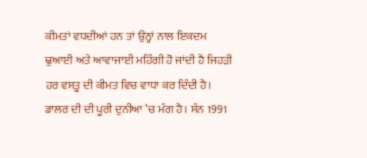ਕੀਮਤਾਂ ਵਧਦੀਆਂ ਹਨ ਤਾਂ ਉਨ੍ਹਾਂ ਨਾਲ ਇਕਦਮ ਢੁਆਈ ਅਤੇ ਆਵਾਜਾਈ ਮਹਿੰਗੀ ਹੋ ਜਾਂਦੀ ਹੈ ਜਿਹੜੀ ਹਰ ਵਸਤੂ ਦੀ ਕੀਮਤ ਵਿਚ ਵਾਧਾ ਕਰ ਦਿੰਦੀ ਹੈ। ਡਾਲਰ ਦੀ ਦੀ ਪੂਰੀ ਦੁਨੀਆ ’ਚ ਮੰਗ ਹੈ। ਸੰਨ 1991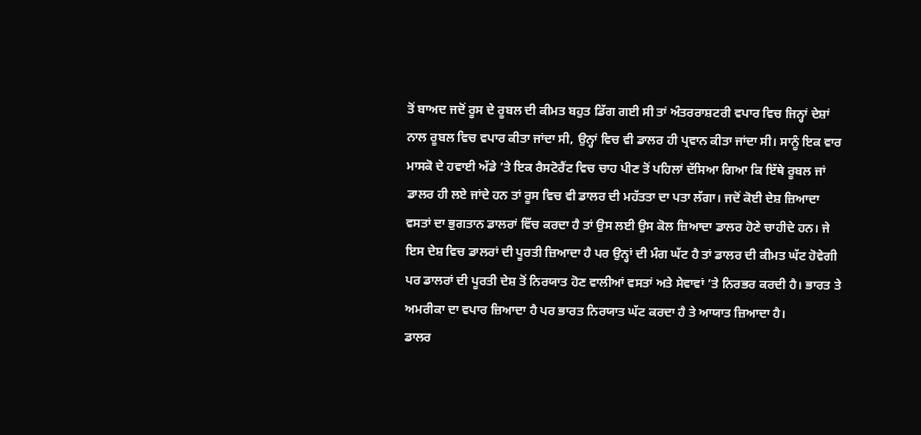ਤੋਂ ਬਾਅਦ ਜਦੋਂ ਰੂਸ ਦੇ ਰੂਬਲ ਦੀ ਕੀਮਤ ਬਹੁਤ ਡਿੱਗ ਗਈ ਸੀ ਤਾਂ ਅੰਤਰਰਾਸ਼ਟਰੀ ਵਪਾਰ ਵਿਚ ਜਿਨ੍ਹਾਂ ਦੇਸ਼ਾਂ ਨਾਲ ਰੂਬਲ ਵਿਚ ਵਪਾਰ ਕੀਤਾ ਜਾਂਦਾ ਸੀ, ਉਨ੍ਹਾਂ ਵਿਚ ਵੀ ਡਾਲਰ ਹੀ ਪ੍ਰਵਾਨ ਕੀਤਾ ਜਾਂਦਾ ਸੀ। ਸਾਨੂੰ ਇਕ ਵਾਰ ਮਾਸਕੋ ਦੇ ਹਵਾਈ ਅੱਡੇ ’ਤੇ ਇਕ ਰੈਸਟੋਰੈਂਟ ਵਿਚ ਚਾਹ ਪੀਣ ਤੋਂ ਪਹਿਲਾਂ ਦੱਸਿਆ ਗਿਆ ਕਿ ਇੱਥੇ ਰੂਬਲ ਜਾਂ ਡਾਲਰ ਹੀ ਲਏ ਜਾਂਦੇ ਹਨ ਤਾਂ ਰੂਸ ਵਿਚ ਵੀ ਡਾਲਰ ਦੀ ਮਹੱਤਤਾ ਦਾ ਪਤਾ ਲੱਗਾ। ਜਦੋਂ ਕੋਈ ਦੇਸ਼ ਜ਼ਿਆਦਾ ਵਸਤਾਂ ਦਾ ਭੁਗਤਾਨ ਡਾਲਰਾਂ ਵਿੱਚ ਕਰਦਾ ਹੈ ਤਾਂ ਉਸ ਲਈ ਉਸ ਕੋਲ ਜ਼ਿਆਦਾ ਡਾਲਰ ਹੋਣੇ ਚਾਹੀਦੇ ਹਨ। ਜੇ ਇਸ ਦੇਸ਼ ਵਿਚ ਡਾਲਰਾਂ ਦੀ ਪੂਰਤੀ ਜ਼ਿਆਦਾ ਹੈ ਪਰ ਉਨ੍ਹਾਂ ਦੀ ਮੰਗ ਘੱਟ ਹੈ ਤਾਂ ਡਾਲਰ ਦੀ ਕੀਮਤ ਘੱਟ ਹੋਵੇਗੀ ਪਰ ਡਾਲਰਾਂ ਦੀ ਪੂਰਤੀ ਦੇਸ਼ ਤੋਂ ਨਿਰਯਾਤ ਹੋਣ ਵਾਲੀਆਂ ਵਸਤਾਂ ਅਤੇ ਸੇਵਾਵਾਂ ’ਤੇ ਨਿਰਭਰ ਕਰਦੀ ਹੈ। ਭਾਰਤ ਤੇ ਅਮਰੀਕਾ ਦਾ ਵਪਾਰ ਜ਼ਿਆਦਾ ਹੈ ਪਰ ਭਾਰਤ ਨਿਰਯਾਤ ਘੱਟ ਕਰਦਾ ਹੈ ਤੇ ਆਯਾਤ ਜ਼ਿਆਦਾ ਹੈ।
ਡਾਲਰ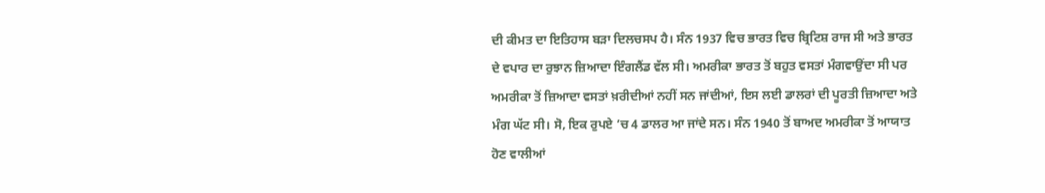ਦੀ ਕੀਮਤ ਦਾ ਇਤਿਹਾਸ ਬੜਾ ਦਿਲਚਸਪ ਹੈ। ਸੰਨ 1937 ਵਿਚ ਭਾਰਤ ਵਿਚ ਬ੍ਰਿਟਿਸ਼ ਰਾਜ ਸੀ ਅਤੇ ਭਾਰਤ ਦੇ ਵਪਾਰ ਦਾ ਰੁਝਾਨ ਜ਼ਿਆਦਾ ਇੰਗਲੈਂਡ ਵੱਲ ਸੀ। ਅਮਰੀਕਾ ਭਾਰਤ ਤੋਂ ਬਹੁਤ ਵਸਤਾਂ ਮੰਗਵਾਉਂਦਾ ਸੀ ਪਰ ਅਮਰੀਕਾ ਤੋਂ ਜ਼ਿਆਦਾ ਵਸਤਾਂ ਖ਼ਰੀਦੀਆਂ ਨਹੀਂ ਸਨ ਜਾਂਦੀਆਂ, ਇਸ ਲਈ ਡਾਲਰਾਂ ਦੀ ਪੂਰਤੀ ਜ਼ਿਆਦਾ ਅਤੇ ਮੰਗ ਘੱਟ ਸੀ। ਸੋ, ਇਕ ਰੁਪਏ ’ਚ 4 ਡਾਲਰ ਆ ਜਾਂਦੇ ਸਨ। ਸੰਨ 1940 ਤੋਂ ਬਾਅਦ ਅਮਰੀਕਾ ਤੋਂ ਆਯਾਤ ਹੋਣ ਵਾਲੀਆਂ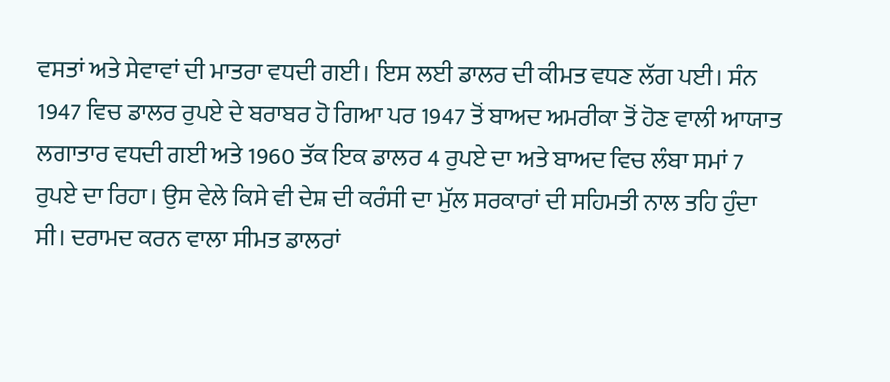ਵਸਤਾਂ ਅਤੇ ਸੇਵਾਵਾਂ ਦੀ ਮਾਤਰਾ ਵਧਦੀ ਗਈ। ਇਸ ਲਈ ਡਾਲਰ ਦੀ ਕੀਮਤ ਵਧਣ ਲੱਗ ਪਈ। ਸੰਨ 1947 ਵਿਚ ਡਾਲਰ ਰੁਪਏ ਦੇ ਬਰਾਬਰ ਹੋ ਗਿਆ ਪਰ 1947 ਤੋਂ ਬਾਅਦ ਅਮਰੀਕਾ ਤੋਂ ਹੋਣ ਵਾਲੀ ਆਯਾਤ ਲਗਾਤਾਰ ਵਧਦੀ ਗਈ ਅਤੇ 1960 ਤੱਕ ਇਕ ਡਾਲਰ 4 ਰੁਪਏ ਦਾ ਅਤੇ ਬਾਅਦ ਵਿਚ ਲੰਬਾ ਸਮਾਂ 7 ਰੁਪਏ ਦਾ ਰਿਹਾ। ਉਸ ਵੇਲੇ ਕਿਸੇ ਵੀ ਦੇਸ਼ ਦੀ ਕਰੰਸੀ ਦਾ ਮੁੱਲ ਸਰਕਾਰਾਂ ਦੀ ਸਹਿਮਤੀ ਨਾਲ ਤਹਿ ਹੁੰਦਾ ਸੀ। ਦਰਾਮਦ ਕਰਨ ਵਾਲਾ ਸੀਮਤ ਡਾਲਰਾਂ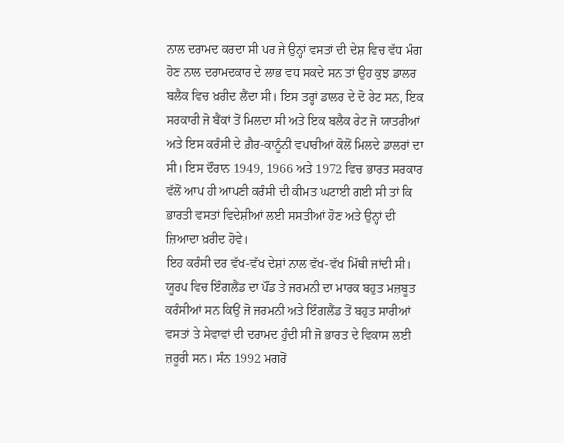ਨਾਲ ਦਰਾਮਦ ਕਰਦਾ ਸੀ ਪਰ ਜੇ ਉਨ੍ਹਾਂ ਵਸਤਾਂ ਦੀ ਦੇਸ਼ ਵਿਚ ਵੱਧ ਮੰਗ ਹੋਣ ਨਾਲ ਦਰਾਮਦਕਾਰ ਦੇ ਲਾਭ ਵਧ ਸਕਦੇ ਸਨ ਤਾਂ ਉਹ ਕੁਝ ਡਾਲਰ ਬਲੈਕ ਵਿਚ ਖ਼ਰੀਦ ਲੈਂਦਾ ਸੀ। ਇਸ ਤਰ੍ਹਾਂ ਡਾਲਰ ਦੇ ਦੋ ਰੇਟ ਸਨ, ਇਕ ਸਰਕਾਰੀ ਜੋ ਬੈਂਕਾਂ ਤੋਂ ਮਿਲਦਾ ਸੀ ਅਤੇ ਇਕ ਬਲੈਕ ਰੇਟ ਜੋ ਯਾਤਰੀਆਂ ਅਤੇ ਇਸ ਕਰੰਸੀ ਦੇ ਗ਼ੈਰ-ਕਾਨੂੰਨੀ ਵਪਾਰੀਆਂ ਕੋਲੋਂ ਮਿਲਦੇ ਡਾਲਰਾਂ ਦਾ ਸੀ। ਇਸ ਦੌਰਾਨ 1949, 1966 ਅਤੇ 1972 ਵਿਚ ਭਾਰਤ ਸਰਕਾਰ ਵੱਲੋਂ ਆਪ ਹੀ ਆਪਣੀ ਕਰੰਸੀ ਦੀ ਕੀਮਤ ਘਟਾਈ ਗਈ ਸੀ ਤਾਂ ਕਿ ਭਾਰਤੀ ਵਸਤਾਂ ਵਿਦੇਸ਼ੀਆਂ ਲਈ ਸਸਤੀਆਂ ਹੋਣ ਅਤੇ ਉਨ੍ਹਾਂ ਦੀ ਜ਼ਿਆਦਾ ਖ਼ਰੀਦ ਹੋਵੇ।
ਇਹ ਕਰੰਸੀ ਦਰ ਵੱਖ-ਵੱਖ ਦੇਸ਼ਾਂ ਨਾਲ ਵੱਖ-ਵੱਖ ਮਿੱਥੀ ਜਾਂਦੀ ਸੀ। ਯੂਰਪ ਵਿਚ ਇੰਗਲੈਂਡ ਦਾ ਪੌਂਡ ਤੇ ਜਰਮਨੀ ਦਾ ਮਾਰਕ ਬਹੁਤ ਮਜ਼ਬੂਤ ਕਰੰਸੀਆਂ ਸਨ ਕਿਉਂ ਜੋ ਜਰਮਨੀ ਅਤੇ ਇੰਗਲੈਂਡ ਤੋਂ ਬਹੁਤ ਸਾਰੀਆਂ ਵਸਤਾਂ ਤੇ ਸੇਵਾਵਾਂ ਦੀ ਦਰਾਮਦ ਹੁੰਦੀ ਸੀ ਜੋ ਭਾਰਤ ਦੇ ਵਿਕਾਸ ਲਈ ਜ਼ਰੂਰੀ ਸਨ। ਸੰਨ 1992 ਮਗਰੋਂ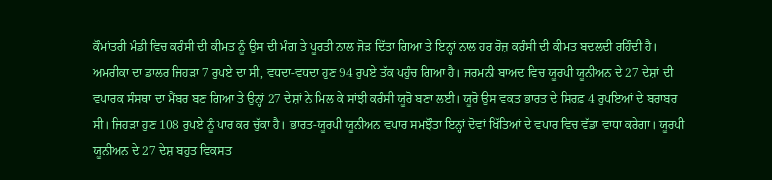ਕੌਮਾਂਤਰੀ ਮੰਡੀ ਵਿਚ ਕਰੰਸੀ ਦੀ ਕੀਮਤ ਨੂੰ ਉਸ ਦੀ ਮੰਗ ਤੇ ਪੂਰਤੀ ਨਾਲ ਜੋੜ ਦਿੱਤਾ ਗਿਆ ਤੇ ਇਨ੍ਹਾਂ ਨਾਲ ਹਰ ਰੋਜ਼ ਕਰੰਸੀ ਦੀ ਕੀਮਤ ਬਦਲਦੀ ਰਹਿੰਦੀ ਹੈ। ਅਮਰੀਕਾ ਦਾ ਡਾਲਰ ਜਿਹੜਾ 7 ਰੁਪਏ ਦਾ ਸੀ, ਵਧਦਾ-ਵਧਦਾ ਹੁਣ 94 ਰੁਪਏ ਤੱਕ ਪਹੁੰਚ ਗਿਆ ਹੈ। ਜਰਮਨੀ ਬਾਅਦ ਵਿਚ ਯੂਰਪੀ ਯੂਨੀਅਨ ਦੇ 27 ਦੇਸ਼ਾਂ ਦੀ ਵਪਾਰਕ ਸੰਸਥਾ ਦਾ ਮੈਂਬਰ ਬਣ ਗਿਆ ਤੇ ਉਨ੍ਹਾਂ 27 ਦੇਸ਼ਾਂ ਨੇ ਮਿਲ ਕੇ ਸਾਂਝੀ ਕਰੰਸੀ ਯੂਰੋ ਬਣਾ ਲਈ। ਯੂਰੋ ਉਸ ਵਕਤ ਭਾਰਤ ਦੇ ਸਿਰਫ਼ 4 ਰੁਪਇਆਂ ਦੇ ਬਰਾਬਰ ਸੀ। ਜਿਹੜਾ ਹੁਣ 108 ਰੁਪਏ ਨੂੰ ਪਾਰ ਕਰ ਚੁੱਕਾ ਹੈ। ਭਾਰਤ-ਯੂਰਪੀ ਯੂਨੀਅਨ ਵਪਾਰ ਸਮਝੌਤਾ ਇਨ੍ਹਾਂ ਦੋਵਾਂ ਖਿੱਤਿਆਂ ਦੇ ਵਪਾਰ ਵਿਚ ਵੱਡਾ ਵਾਧਾ ਕਰੇਗਾ। ਯੂਰਪੀ ਯੂਨੀਅਨ ਦੇ 27 ਦੇਸ਼ ਬਹੁਤ ਵਿਕਸਤ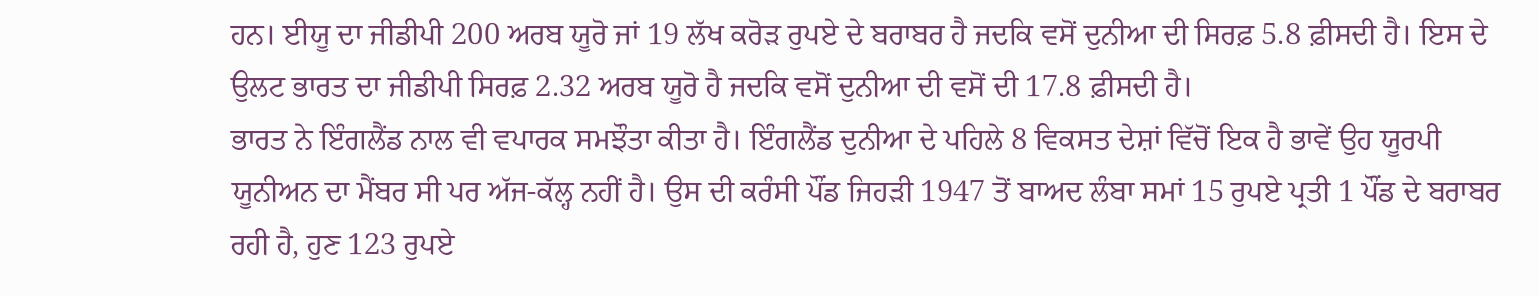ਹਨ। ਈਯੂ ਦਾ ਜੀਡੀਪੀ 200 ਅਰਬ ਯੂਰੋ ਜਾਂ 19 ਲੱਖ ਕਰੋੜ ਰੁਪਏ ਦੇ ਬਰਾਬਰ ਹੈ ਜਦਕਿ ਵਸੋਂ ਦੁਨੀਆ ਦੀ ਸਿਰਫ਼ 5.8 ਫ਼ੀਸਦੀ ਹੈ। ਇਸ ਦੇ ਉਲਟ ਭਾਰਤ ਦਾ ਜੀਡੀਪੀ ਸਿਰਫ਼ 2.32 ਅਰਬ ਯੂਰੋ ਹੈ ਜਦਕਿ ਵਸੋਂ ਦੁਨੀਆ ਦੀ ਵਸੋਂ ਦੀ 17.8 ਫ਼ੀਸਦੀ ਹੈ।
ਭਾਰਤ ਨੇ ਇੰਗਲੈਂਡ ਨਾਲ ਵੀ ਵਪਾਰਕ ਸਮਝੌਤਾ ਕੀਤਾ ਹੈ। ਇੰਗਲੈਂਡ ਦੁਨੀਆ ਦੇ ਪਹਿਲੇ 8 ਵਿਕਸਤ ਦੇਸ਼ਾਂ ਵਿੱਚੋਂ ਇਕ ਹੈ ਭਾਵੇਂ ਉਹ ਯੂਰਪੀ ਯੂਨੀਅਨ ਦਾ ਮੈਂਬਰ ਸੀ ਪਰ ਅੱਜ-ਕੱਲ੍ਹ ਨਹੀਂ ਹੈ। ਉਸ ਦੀ ਕਰੰਸੀ ਪੌਂਡ ਜਿਹੜੀ 1947 ਤੋਂ ਬਾਅਦ ਲੰਬਾ ਸਮਾਂ 15 ਰੁਪਏ ਪ੍ਰਤੀ 1 ਪੌਂਡ ਦੇ ਬਰਾਬਰ ਰਹੀ ਹੈ, ਹੁਣ 123 ਰੁਪਏ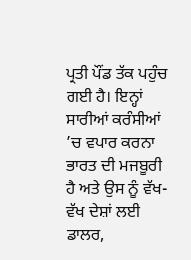ਪ੍ਰਤੀ ਪੌਂਡ ਤੱਕ ਪਹੁੰਚ ਗਈ ਹੈ। ਇਨ੍ਹਾਂ ਸਾਰੀਆਂ ਕਰੰਸੀਆਂ ’ਚ ਵਪਾਰ ਕਰਨਾ ਭਾਰਤ ਦੀ ਮਜਬੂਰੀ ਹੈ ਅਤੇ ਉਸ ਨੂੰ ਵੱਖ-ਵੱਖ ਦੇਸ਼ਾਂ ਲਈ ਡਾਲਰ,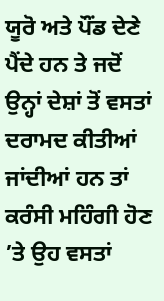ਯੂਰੋ ਅਤੇ ਪੌਂਡ ਦੇਣੇ ਪੈਂਦੇ ਹਨ ਤੇ ਜਦੋਂ ਉਨ੍ਹਾਂ ਦੇਸ਼ਾਂ ਤੋਂ ਵਸਤਾਂ ਦਰਾਮਦ ਕੀਤੀਆਂ ਜਾਂਦੀਆਂ ਹਨ ਤਾਂ ਕਰੰਸੀ ਮਹਿੰਗੀ ਹੋਣ ’ਤੇ ਉਹ ਵਸਤਾਂ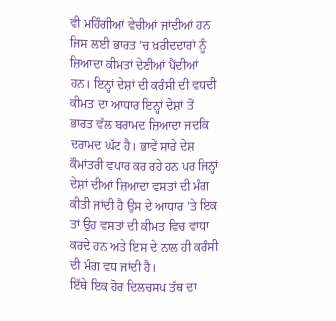ਵੀ ਮਹਿੰਗੀਆਂ ਵੇਚੀਆਂ ਜਾਂਦੀਆਂ ਹਨ ਜਿਸ ਲਈ ਭਾਰਤ ’ਚ ਖ਼ਰੀਦਦਾਰਾਂ ਨੂੰ ਜ਼ਿਆਦਾ ਕੀਮਤਾਂ ਦੇਣੀਆਂ ਪੈਂਦੀਆਂ ਹਨ। ਇਨ੍ਹਾਂ ਦੇਸ਼ਾਂ ਦੀ ਕਰੰਸੀ ਦੀ ਵਧਦੀ ਕੀਮਤ ਦਾ ਆਧਾਰ ਇਨ੍ਹਾਂ ਦੇਸ਼ਾਂ ਤੋਂ ਭਾਰਤ ਵੱਲ ਬਰਾਮਦ ਜ਼ਿਆਦਾ ਜਦਕਿ ਦਰਾਮਦ ਘੱਟ ਹੈ। ਭਾਵੇਂ ਸਾਰੇ ਦੇਸ਼ ਕੌਮਾਂਤਰੀ ਵਪਾਰ ਕਰ ਰਹੇ ਹਨ ਪਰ ਜਿਨ੍ਹਾਂ ਦੇਸ਼ਾਂ ਦੀਆਂ ਜ਼ਿਆਦਾ ਵਸਤਾਂ ਦੀ ਮੰਗ ਕੀਤੀ ਜਾਂਦੀ ਹੈ ਉਸ ਦੇ ਆਧਾਰ ’ਤੇ ਇਕ ਤਾਂ ਉਹ ਵਸਤਾਂ ਦੀ ਕੀਮਤ ਵਿਚ ਵਾਧਾ ਕਰਦੇ ਹਨ ਅਤੇ ਇਸ ਦੇ ਨਾਲ ਹੀ ਕਰੰਸੀ ਦੀ ਮੰਗ ਵਧ ਜਾਂਦੀ ਹੈ।
ਇੱਥੇ ਇਕ ਹੋਰ ਦਿਲਚਸਪ ਤੱਥ ਦਾ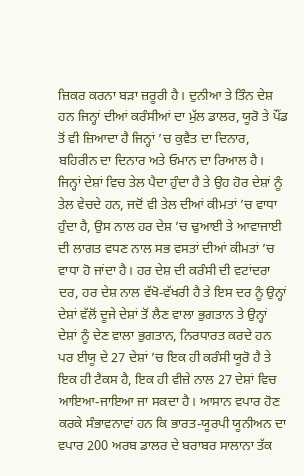ਜ਼ਿਕਰ ਕਰਨਾ ਬੜਾ ਜ਼ਰੂਰੀ ਹੈ। ਦੁਨੀਆ ਤੇ ਤਿੰਨ ਦੇਸ਼ ਹਨ ਜਿਨ੍ਹਾਂ ਦੀਆਂ ਕਰੰਸੀਆਂ ਦਾ ਮੁੱਲ ਡਾਲਰ, ਯੂਰੋ ਤੇ ਪੌਂਡ ਤੋਂ ਵੀ ਜ਼ਿਆਦਾ ਹੈ ਜਿਨ੍ਹਾਂ ’ਚ ਕੁਵੈਤ ਦਾ ਦਿਨਾਰ, ਬਹਿਰੀਨ ਦਾ ਦਿਨਾਰ ਅਤੇ ਓਮਾਨ ਦਾ ਰਿਆਲ ਹੈ। ਜਿਨ੍ਹਾਂ ਦੇਸ਼ਾਂ ਵਿਚ ਤੇਲ ਪੈਦਾ ਹੁੰਦਾ ਹੈ ਤੇ ਉਹ ਹੋਰ ਦੇਸ਼ਾਂ ਨੂੰ ਤੇਲ ਵੇਚਦੇ ਹਨ, ਜਦੋਂ ਵੀ ਤੇਲ ਦੀਆਂ ਕੀਮਤਾਂ ’ਚ ਵਾਧਾ ਹੁੰਦਾ ਹੈ, ਉਸ ਨਾਲ ਹਰ ਦੇਸ਼ ’ਚ ਢੁਆਈ ਤੇ ਆਵਾਜਾਈ ਦੀ ਲਾਗਤ ਵਧਣ ਨਾਲ ਸਭ ਵਸਤਾਂ ਦੀਆਂ ਕੀਮਤਾਂ ’ਚ ਵਾਧਾ ਹੋ ਜਾਂਦਾ ਹੈ। ਹਰ ਦੇਸ਼ ਦੀ ਕਰੰਸੀ ਦੀ ਵਟਾਂਦਰਾ ਦਰ, ਹਰ ਦੇਸ਼ ਨਾਲ ਵੱਖੋ-ਵੱਖਰੀ ਹੈ ਤੇ ਇਸ ਦਰ ਨੂੰ ਉਨ੍ਹਾਂ ਦੇਸ਼ਾਂ ਵੱਲੋਂ ਦੂਜੇ ਦੇਸ਼ਾਂ ਤੋਂ ਲੈਣ ਵਾਲਾ ਭੁਗਤਾਨ ਤੇ ਉਨ੍ਹਾਂ ਦੇਸ਼ਾਂ ਨੂੰ ਦੇਣ ਵਾਲਾ ਭੁਗਤਾਨ, ਨਿਰਧਾਰਤ ਕਰਦੇ ਹਨ ਪਰ ਈਯੂ ਦੇ 27 ਦੇਸ਼ਾਂ ’ਚ ਇਕ ਹੀ ਕਰੰਸੀ ਯੂਰੋ ਹੈ ਤੇ ਇਕ ਹੀ ਟੈਕਸ ਹੈ, ਇਕ ਹੀ ਵੀਜ਼ੇ ਨਾਲ 27 ਦੇਸ਼ਾਂ ਵਿਚ ਆਇਆ-ਜਾਇਆ ਜਾ ਸਕਦਾ ਹੈ। ਆਸਾਨ ਵਪਾਰ ਹੋਣ ਕਰਕੇ ਸੰਭਾਵਨਾਵਾਂ ਹਨ ਕਿ ਭਾਰਤ-ਯੂਰਪੀ ਯੂਨੀਅਨ ਦਾ ਵਪਾਰ 200 ਅਰਬ ਡਾਲਰ ਦੇ ਬਰਾਬਰ ਸਾਲਾਨਾ ਤੱਕ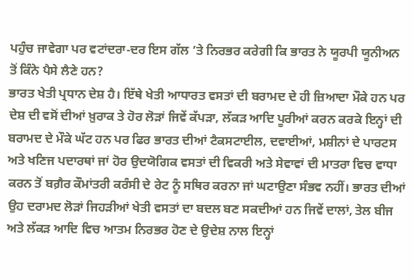ਪਹੁੰਚ ਜਾਵੇਗਾ ਪਰ ਵਟਾਂਦਰਾ-ਦਰ ਇਸ ਗੱਲ ’ਤੇ ਨਿਰਭਰ ਕਰੇਗੀ ਕਿ ਭਾਰਤ ਨੇ ਯੂਰਪੀ ਯੂਨੀਅਨ ਤੋਂ ਕਿੰਨੇ ਪੈਸੇ ਲੈਣੇ ਹਨ?
ਭਾਰਤ ਖੇਤੀ ਪ੍ਰਧਾਨ ਦੇਸ਼ ਹੈ। ਇੱਥੇ ਖੇਤੀ ਆਧਾਰਤ ਵਸਤਾਂ ਦੀ ਬਰਾਮਦ ਦੇ ਹੀ ਜ਼ਿਆਦਾ ਮੌਕੇ ਹਨ ਪਰ ਦੇਸ਼ ਦੀ ਵਸੋਂ ਦੀਆਂ ਖ਼ੁਰਾਕ ਤੇ ਹੋਰ ਲੋੜਾਂ ਜਿਵੇਂ ਕੱਪੜਾ, ਲੱਕੜ ਆਦਿ ਪੂਰੀਆਂ ਕਰਨ ਕਰਕੇ ਇਨ੍ਹਾਂ ਦੀ ਬਰਾਮਦ ਦੇ ਮੌਕੇ ਘੱਟ ਹਨ ਪਰ ਫਿਰ ਭਾਰਤ ਦੀਆਂ ਟੈਕਸਟਾਈਲ, ਦਵਾਈਆਂ, ਮਸ਼ੀਨਾਂ ਦੇ ਪਾਰਟਸ ਅਤੇ ਖਣਿਜ ਪਦਾਰਥਾਂ ਜਾਂ ਹੋਰ ਉਦਯੋਗਿਕ ਵਸਤਾਂ ਦੀ ਵਿਕਰੀ ਅਤੇ ਸੇਵਾਵਾਂ ਦੀ ਮਾਤਰਾ ਵਿਚ ਵਾਧਾ ਕਰਨ ਤੋਂ ਬਗ਼ੈਰ ਕੌਮਾਂਤਰੀ ਕਰੰਸੀ ਦੇ ਰੇਟ ਨੂੰ ਸਥਿਰ ਕਰਨਾ ਜਾਂ ਘਟਾਉਣਾ ਸੰਭਵ ਨਹੀਂ। ਭਾਰਤ ਦੀਆਂ ਉਹ ਦਰਾਮਦ ਲੋੜਾਂ ਜਿਹੜੀਆਂ ਖੇਤੀ ਵਸਤਾਂ ਦਾ ਬਦਲ ਬਣ ਸਕਦੀਆਂ ਹਨ ਜਿਵੇਂ ਦਾਲਾਂ, ਤੇਲ ਬੀਜ ਅਤੇ ਲੱਕੜ ਆਦਿ ਵਿਚ ਆਤਮ ਨਿਰਭਰ ਹੋਣ ਦੇ ਉਦੇਸ਼ ਨਾਲ ਇਨ੍ਹਾਂ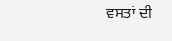ਵਸਤਾਂ ਦੀ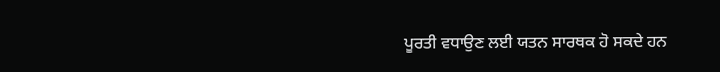ਪੂਰਤੀ ਵਧਾਉਣ ਲਈ ਯਤਨ ਸਾਰਥਕ ਹੋ ਸਕਦੇ ਹਨ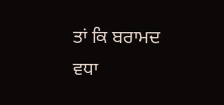ਤਾਂ ਕਿ ਬਰਾਮਦ ਵਧਾ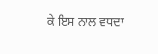ਕੇ ਇਸ ਨਾਲ ਵਧਦਾ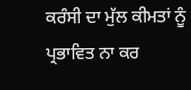ਕਰੰਸੀ ਦਾ ਮੁੱਲ ਕੀਮਤਾਂ ਨੂੰ ਪ੍ਰਭਾਵਿਤ ਨਾ ਕਰ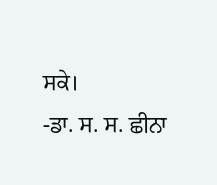ਸਕੇ।
-ਡਾ. ਸ. ਸ. ਛੀਨਾ